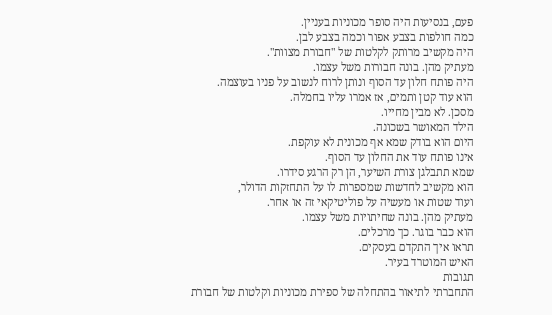פעם, בנסיעות היה סופר מכוניות בעניין.
כמה חולפות בצבע אפור וכמה בצבע לבן.
היה מקשיב מרותק לקלטות של "חבורת מצוות".
מעתיק מהן. בונה חבורות משל עצמו.
היה פותח חלון עד הסוף ונותן לרוח לנשוב על פניו בעוצמה.
הוא עוד קטן ותמים, אז אמרו עליו בחמלה.
מסכן. לא מבין מחייו.
הילד המאושר בשכונה.
היום הוא בודק שמא אף מכונית לא עוקפת.
אינו פותח עוד את החלון עד הסוף.
שמא תתבלגן צורת השיער, הן רק הרגע סידרו.
הוא מקשיב לחדשות שמספרות לו על התחזקות הדולר,
ועוד שטות או מעשיה על פוליטיקאי זה או אחר.
מעתיק מהן. בונה שחיתויות משל עצמו.
הוא כבר בוגר. כך מרכלים.
תראו איך התקדם בעסקים.
האיש המוטרד בעיר.
תגובות
התחברתי לתיאור בהתחלה של ספירת מכוניות וקלטות של חבורת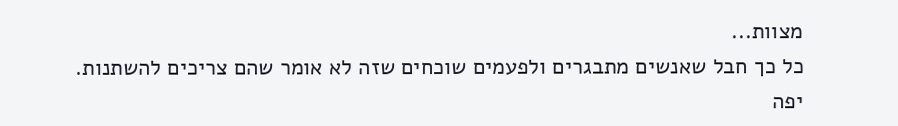מצוות...
כל כך חבל שאנשים מתבגרים ולפעמים שוכחים שזה לא אומר שהם צריכים להשתנות.
יפה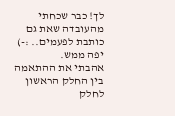לך! כבר שכחתי מהעובדה שאת גם כותבת לפעמים.. :-)
יפה ממש.
אהבתי את ההתאמה בין החלק הראשון לחלק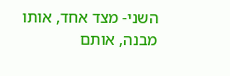השני- מצד אחד, אותו מבנה, אותם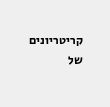קריטריונים של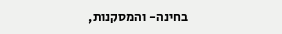בחינה- והמסקנות,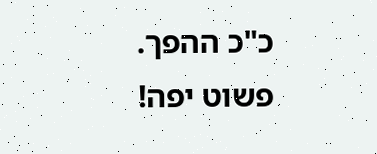כ"כ ההפך.
פשוט יפה!